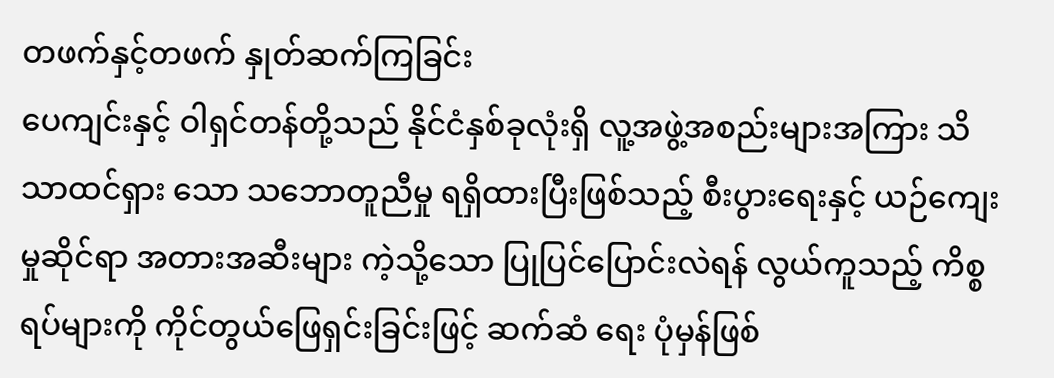တဖက်နှင့်တဖက် နှုတ်ဆက်ကြခြင်း
ပေကျင်းနှင့် ဝါရှင်တန်တို့သည် နိုင်ငံနှစ်ခုလုံးရှိ လူ့အဖွဲ့အစည်းများအကြား သိသာထင်ရှား သော သဘောတူညီမှု ရရှိထားပြီးဖြစ်သည့် စီးပွားရေးနှင့် ယဉ်ကျေးမှုဆိုင်ရာ အတားအဆီးများ ကဲ့သို့သော ပြုပြင်ပြောင်းလဲရန် လွယ်ကူသည့် ကိစ္စရပ်များကို ကိုင်တွယ်ဖြေရှင်းခြင်းဖြင့် ဆက်ဆံ ရေး ပုံမှန်ဖြစ်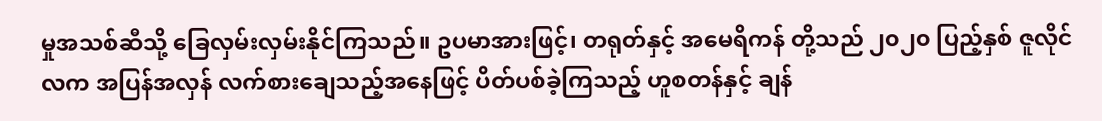မှုအသစ်ဆီသို့ ခြေလှမ်းလှမ်းနိုင်ကြသည်။ ဥပမာအားဖြင့်၊ တရုတ်နှင့် အမေရိကန် တို့သည် ၂၀၂၀ ပြည့်နှစ် ဇူလိုင်လက အပြန်အလှန် လက်စားချေသည့်အနေဖြင့် ပိတ်ပစ်ခဲ့ကြသည့် ဟူစတန်နှင့် ချန်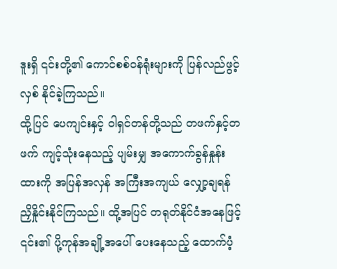ဒူးရှိ ၎င်းတို့၏ ကောင်စစ်ဝန်ရုံးများကို ပြန်လည်ဖွင့်လှစ် နိုင်ခဲ့ကြသည်။
ထို့ပြင် ပေကျင်းနှင့် ဝါရှင်တန်တို့သည် တဖက်နှင့်တဖက် ကျင့်သုံးနေသည့် ပျမ်းမျှ အကောက်ခွန်နှုန်းထားကို အပြန်အလှန် အကြီးအကျယ် လျှော့ချရန် ညှိနှိုင်းနိုင်ကြသည်။ ထို့အပြင် တရုတ်နိုင်ငံအနေဖြင့် ၎င်း၏ ပို့ကုန်အချို့အပေါ် ပေးနေသည့် ထောက်ပံ့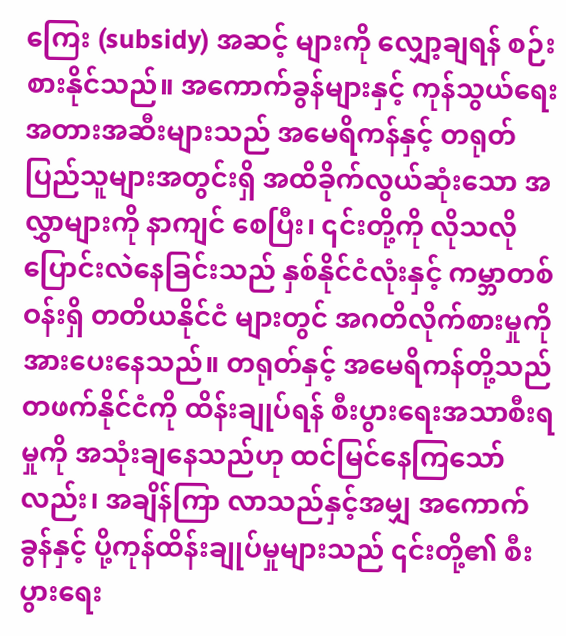ကြေး (subsidy) အဆင့် များကို လျှော့ချရန် စဉ်းစားနိုင်သည်။ အကောက်ခွန်များနှင့် ကုန်သွယ်ရေး အတားအဆီးများသည် အမေရိကန်နှင့် တရုတ် ပြည်သူများအတွင်းရှိ အထိခိုက်လွယ်ဆုံးသော အလွှာများကို နာကျင် စေပြီး၊ ၎င်းတို့ကို လိုသလိုပြောင်းလဲနေခြင်းသည် နှစ်နိုင်ငံလုံးနှင့် ကမ္ဘာတစ်ဝန်းရှိ တတိယနိုင်ငံ များတွင် အဂတိလိုက်စားမှုကို အားပေးနေသည်။ တရုတ်နှင့် အမေရိကန်တို့သည် တဖက်နိုင်ငံကို ထိန်းချုပ်ရန် စီးပွားရေးအသာစီးရမှုကို အသုံးချနေသည်ဟု ထင်မြင်နေကြသော်လည်း၊ အချိန်ကြာ လာသည်နှင့်အမျှ အကောက်ခွန်နှင့် ပို့ကုန်ထိန်းချုပ်မှုများသည် ၎င်းတို့၏ စီးပွားရေး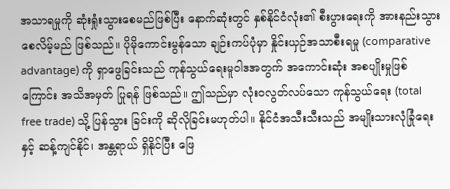အသာရမှုကို ဆုံးရှုံးသွားစေမည်ဖြစ်ပြီး နောက်ဆုံးတွင် နှစ်နိုင်ငံလုံး၏ စီးပွားရေးကို အားနည်းသွားစေလိမ့်မည် ဖြစ်သည်။ ပိုမိုကောင်းမွန်သော ချဉ်းကပ်ပုံမှာ နှိုင်းယှဉ်အသာစီးရမှု (comparative advantage) ကို ရှာဖွေခြင်းသည် ကုန်သွယ်ရေးမူဝါဒအတွက် အကောင်းဆုံး အစပျိုးမှုဖြစ်ကြောင်း အသိအမှတ် ပြုရန် ဖြစ်သည်။ ဤသည်မှာ လုံးဝလွတ်လပ်သော ကုန်သွယ်ရေး (total free trade) သို့ ပြန်သွား ခြင်းကို ဆိုလိုခြင်းမဟုတ်ပါ။ နိုင်ငံအသီးသီးသည် အမျိုးသားလုံခြုံရေးနှင့် ဆန့်ကျင်နိုင်၊ အန္တရာယ် ရှိနိုင်ပြီး ဖြေ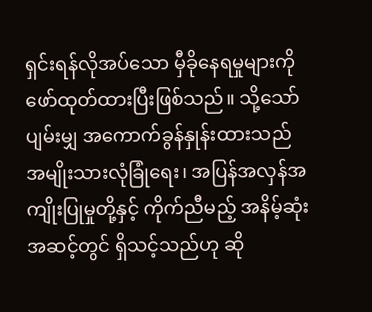ရှင်းရန်လိုအပ်သော မှီခိုနေရမှုများကို ဖော်ထုတ်ထားပြီးဖြစ်သည်။ သို့သော် ပျမ်းမျှ အကောက်ခွန်နှုန်းထားသည် အမျိုးသားလုံခြုံရေး၊ အပြန်အလှန်အကျိုးပြုမှုတို့နှင့် ကိုက်ညီမည့် အနိမ့်ဆုံးအဆင့်တွင် ရှိသင့်သည်ဟု ဆို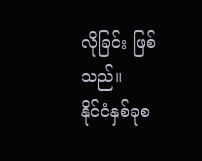လိုခြင်း ဖြစ်သည်။
နိုင်ငံနှစ်ခုစ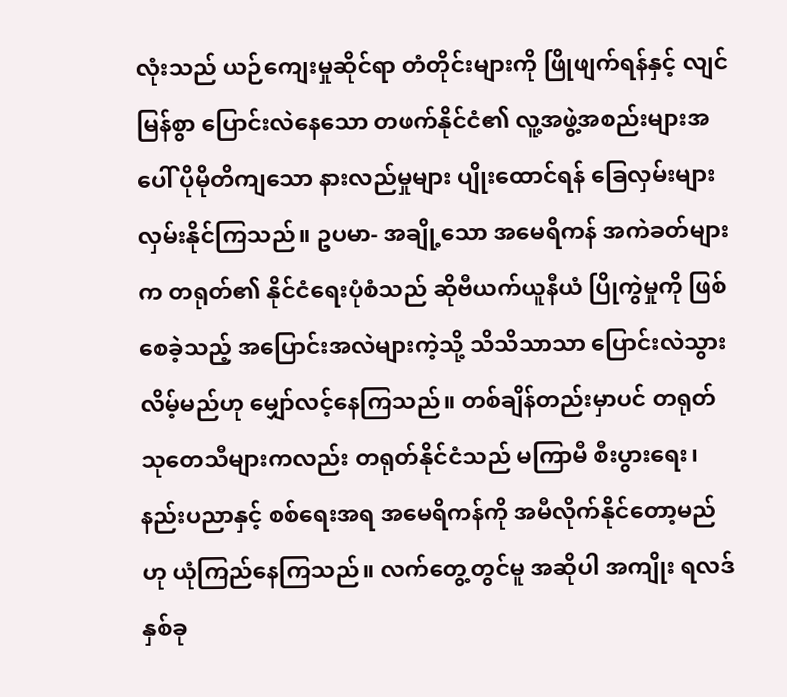လုံးသည် ယဉ်ကျေးမှုဆိုင်ရာ တံတိုင်းများကို ဖြိုဖျက်ရန်နှင့် လျင်မြန်စွာ ပြောင်းလဲနေသော တဖက်နိုင်ငံ၏ လူ့အဖွဲ့အစည်းများအပေါ် ပိုမိုတိကျသော နားလည်မှုများ ပျိုးထောင်ရန် ခြေလှမ်းများ လှမ်းနိုင်ကြသည်။ ဥပမာ- အချို့သော အမေရိကန် အကဲခတ်များက တရုတ်၏ နိုင်ငံရေးပုံစံသည် ဆိုဗီယက်ယူနီယံ ပြိုကွဲမှုကို ဖြစ်စေခဲ့သည့် အပြောင်းအလဲများကဲ့သို့ သိသိသာသာ ပြောင်းလဲသွားလိမ့်မည်ဟု မျှော်လင့်နေကြသည်။ တစ်ချိန်တည်းမှာပင် တရုတ် သုတေသီများကလည်း တရုတ်နိုင်ငံသည် မကြာမီ စီးပွားရေး၊ နည်းပညာနှင့် စစ်ရေးအရ အမေရိကန်ကို အမီလိုက်နိုင်တော့မည်ဟု ယုံကြည်နေကြသည်။ လက်တွေ့တွင်မူ အဆိုပါ အကျိုး ရလဒ် နှစ်ခု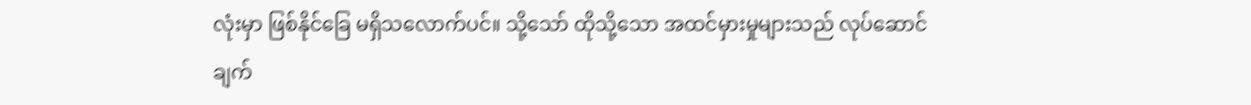လုံးမှာ ဖြစ်နိုင်ခြေ မရှိသလောက်ပင်။ သို့သော် ထိုသို့သော အထင်မှားမှုများသည် လုပ်ဆောင်ချက်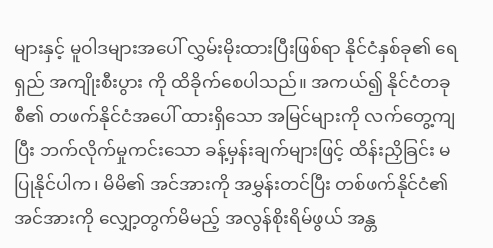များနှင့် မူဝါဒများအပေါ် လွှမ်းမိုးထားပြီးဖြစ်ရာ နိုင်ငံနှစ်ခု၏ ရေရှည် အကျိုးစီးပွား ကို ထိခိုက်စေပါသည်။ အကယ်၍ နိုင်ငံတခုစီ၏ တဖက်နိုင်ငံအပေါ် ထားရှိသော အမြင်များကို လက်တွေ့ကျပြီး ဘက်လိုက်မှုကင်းသော ခန့်မှန်းချက်များဖြင့် ထိန်းညှိခြင်း မပြုနိုင်ပါက၊ မိမိ၏ အင်အားကို အမွှန်းတင်ပြီး တစ်ဖက်နိုင်ငံ၏ အင်အားကို လျှော့တွက်မိမည့် အလွန်စိုးရိမ်ဖွယ် အန္တ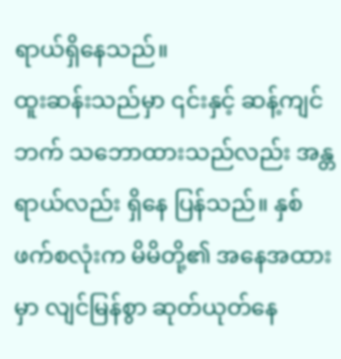ရာယ်ရှိနေသည်။
ထူးဆန်းသည်မှာ ၎င်းနှင့် ဆန့်ကျင်ဘက် သဘောထားသည်လည်း အန္တရာယ်လည်း ရှိနေ ပြန်သည်။ နှစ်ဖက်စလုံးက မိမိတို့၏ အနေအထားမှာ လျင်မြန်စွာ ဆုတ်ယုတ်နေ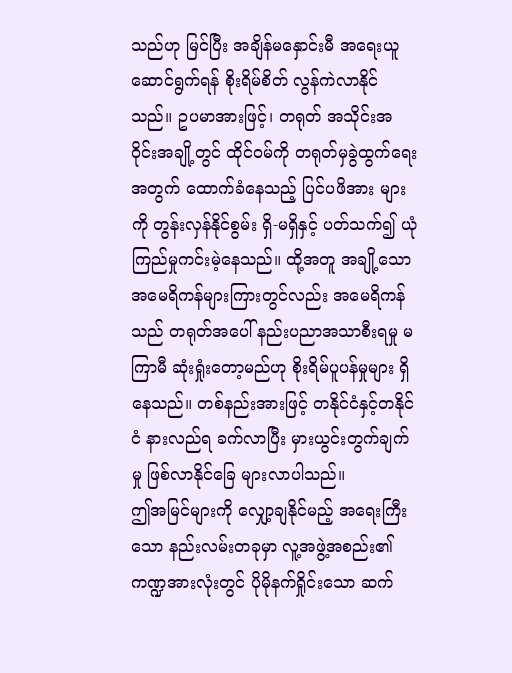သည်ဟု မြင်ပြီး အချိန်မနှောင်းမီ အရေးယူဆောင်ရွက်ရန် စိုးရိမ်စိတ် လွန်ကဲလာနိုင်သည်။ ဥပမာအားဖြင့်၊ တရုတ် အသိုင်းအဝိုင်းအချို့တွင် ထိုင်ဝမ်ကို တရုတ်မှခွဲထွက်ရေးအတွက် ထောက်ခံနေသည့် ပြင်ပဖိအား များကို တွန်းလှန်နိုင်စွမ်း ရှိ-မရှိနှင့် ပတ်သက်၍ ယုံကြည်မှုကင်းမဲ့နေသည်။ ထို့အတူ အချို့သော အမေရိကန်များကြားတွင်လည်း အမေရိကန်သည် တရုတ်အပေါ် နည်းပညာအသာစီးရမှု မကြာမီ ဆုံးရှုံးတော့မည်ဟု စိုးရိမ်ပူပန်မှုများ ရှိနေသည်။ တစ်နည်းအားဖြင့် တနိုင်ငံနှင့်တနိုင်ငံ နားလည်ရ ခက်လာပြီး မှားယွင်းတွက်ချက်မှု ဖြစ်လာနိုင်ခြေ များလာပါသည်။
ဤအမြင်များကို လျှော့ချနိုင်မည့် အရေးကြီးသော နည်းလမ်းတခုမှာ လူ့အဖွဲ့အစည်း၏ ကဏ္ဍအားလုံးတွင် ပိုမိုနက်ရှိုင်းသော ဆက်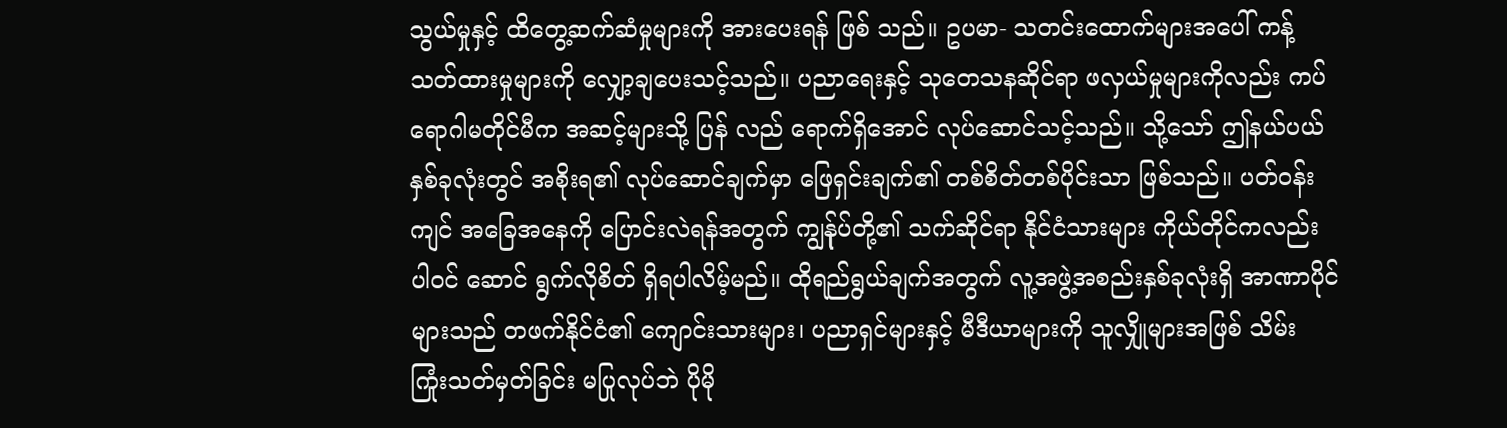သွယ်မှုနှင့် ထိတွေ့ဆက်ဆံမှုများကို အားပေးရန် ဖြစ် သည်။ ဥပမာ- သတင်းထောက်များအပေါ် ကန့်သတ်ထားမှုများကို လျှော့ချပေးသင့်သည်။ ပညာရေးနှင့် သုတေသနဆိုင်ရာ ဖလှယ်မှုများကိုလည်း ကပ်ရောဂါမတိုင်မီက အဆင့်များသို့ ပြန် လည် ရောက်ရှိအောင် လုပ်ဆောင်သင့်သည်။ သို့သော် ဤနယ်ပယ်နှစ်ခုလုံးတွင် အစိုးရ၏ လုပ်ဆောင်ချက်မှာ ဖြေရှင်းချက်၏ တစ်စိတ်တစ်ပိုင်းသာ ဖြစ်သည်။ ပတ်ဝန်းကျင် အခြေအနေကို ပြောင်းလဲရန်အတွက် ကျွန်ုပ်တို့၏ သက်ဆိုင်ရာ နိုင်ငံသားများ ကိုယ်တိုင်ကလည်း ပါဝင် ဆောင် ရွက်လိုစိတ် ရှိရပါလိမ့်မည်။ ထိုရည်ရွယ်ချက်အတွက် လူ့အဖွဲ့အစည်းနှစ်ခုလုံးရှိ အာဏာပိုင် များသည် တဖက်နိုင်ငံ၏ ကျောင်းသားများ၊ ပညာရှင်များနှင့် မီဒီယာများကို သူလျှိုများအဖြစ် သိမ်း ကြုံးသတ်မှတ်ခြင်း မပြုလုပ်ဘဲ ပိုမို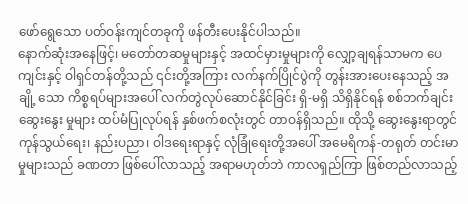ဖော်ရွေသော ပတ်ဝန်းကျင်တခုကို ဖန်တီးပေးနိုင်ပါသည်။
နောက်ဆုံးအနေဖြင့်၊ မတော်တဆမှုများနှင့် အထင်မှားမှုများကို လျှော့ချရန်သာမက ပေကျင်းနှင့် ဝါရှင်တန်တို့သည် ၎င်းတို့အကြား လက်နက်ပြိုင်ပွဲကို တွန်းအားပေးနေသည့် အချို့ သော ကိစ္စရပ်များအပေါ် လက်တွဲလုပ်ဆောင်နိုင်ခြင်း ရှိ-မရှိ သိရှိနိုင်ရန် စစ်ဘက်ချင်း ဆွေးနွေး မှုများ ထပ်မံပြုလုပ်ရန် နှစ်ဖက်စလုံးတွင် တာဝန်ရှိသည်။ ထိုသို့ ဆွေးနွေးရာတွင် ကုန်သွယ်ရေး၊ နည်းပညာ၊ ဝါဒရေးရာနှင့် လုံခြုံရေးတို့အပေါ် အမေရိကန်-တရုတ် တင်းမာမှုများသည် ခဏတာ ဖြစ်ပေါ်လာသည့် အရာမဟုတ်ဘဲ ကာလရှည်ကြာ ဖြစ်တည်လာသည့်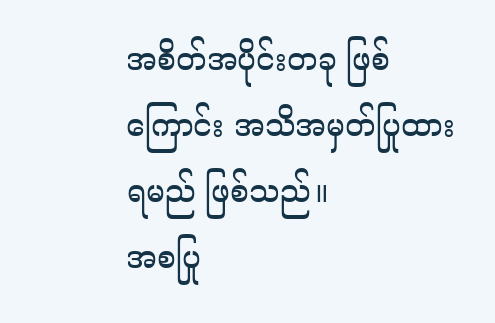အစိတ်အပိုင်းတခု ဖြစ် ကြောင်း အသိအမှတ်ပြုထားရမည် ဖြစ်သည်။
အစပြု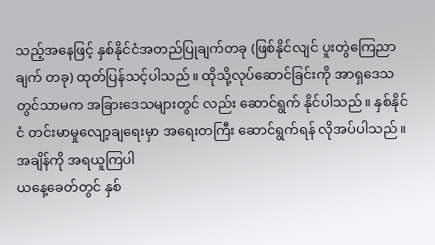သည့်အနေဖြင့် နှစ်နိုင်ငံအတည်ပြုချက်တခု (ဖြစ်နိုင်လျင် ပူးတွဲကြေညာချက် တခု) ထုတ်ပြန်သင့်ပါသည်။ ထိုသို့လုပ်ဆောင်ခြင်းကို အာရှဒေသတွင်သာမက အခြားဒေသများတွင် လည်း ဆောင်ရွက် နိုင်ပါသည်။ နှစ်နိုင်ငံ တင်းမာမှုလျော့ချရေးမှာ အရေးတကြီး ဆောင်ရွက်ရန် လိုအပ်ပါသည်။
အချိန်ကို အရယူကြပါ
ယနေ့ခေတ်တွင် နှစ်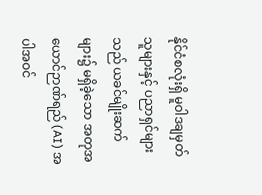နိုင်ငံစလုံးရှိ မူဝါဒချမှတ်သူများနှင့် ပညာရှင်များသည် ယခင်မျိုးဆက် များ၌ မရှိခဲ့သော အတုအယောင်ဉာဏ်ရည် (AI) အပါအဝင်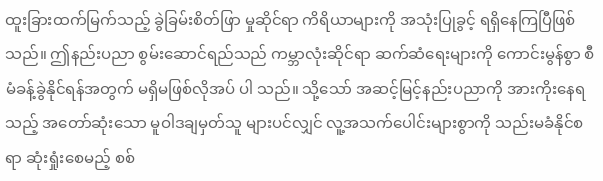ထူးခြားထက်မြက်သည့် ခွဲခြမ်းစိတ်ဖြာ မှုဆိုင်ရာ ကိရိယာများကို အသုံးပြုခွင့် ရရှိနေကြပြီဖြစ်သည်။ ဤနည်းပညာ စွမ်းဆောင်ရည်သည် ကမ္ဘာလုံးဆိုင်ရာ ဆက်ဆံရေးများကို ကောင်းမွန်စွာ စီမံခန့်ခွဲနိုင်ရန်အတွက် မရှိမဖြစ်လိုအပ် ပါ သည်။ သို့သော် အဆင့်မြင့်နည်းပညာကို အားကိုးနေရသည့် အတော်ဆုံးသော မူဝါဒချမှတ်သူ များပင်လျှင် လူ့အသက်ပေါင်းများစွာကို သည်းမခံနိုင်စရာ ဆုံးရှုံးစေမည့် စစ်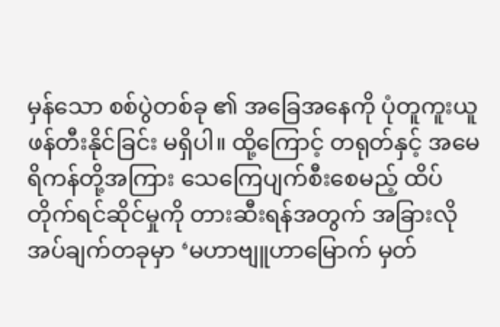မှန်သော စစ်ပွဲတစ်ခု ၏ အခြေအနေကို ပုံတူကူးယူ ဖန်တီးနိုင်ခြင်း မရှိပါ။ ထို့ကြောင့် တရုတ်နှင့် အမေရိကန်တို့အကြား သေကြေပျက်စီးစေမည့် ထိပ်တိုက်ရင်ဆိုင်မှုကို တားဆီးရန်အတွက် အခြားလိုအပ်ချက်တခုမှာ ‘မဟာဗျူဟာမြောက် မှတ်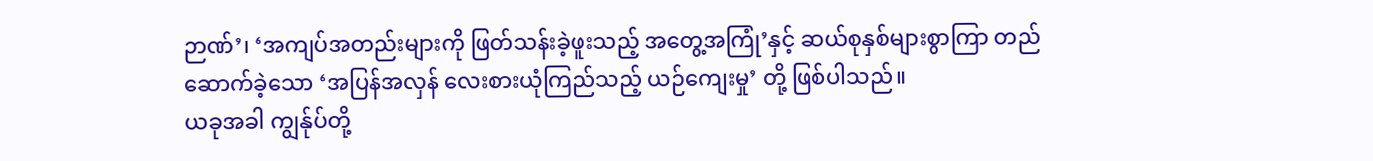ဉာဏ်’၊ ‘အကျပ်အတည်းများကို ဖြတ်သန်းခဲ့ဖူးသည့် အတွေ့အကြုံ’နှင့် ဆယ်စုနှစ်များစွာကြာ တည်ဆောက်ခဲ့သော ‘အပြန်အလှန် လေးစားယုံကြည်သည့် ယဉ်ကျေးမှု’ တို့ ဖြစ်ပါသည်။
ယခုအခါ ကျွန်ုပ်တို့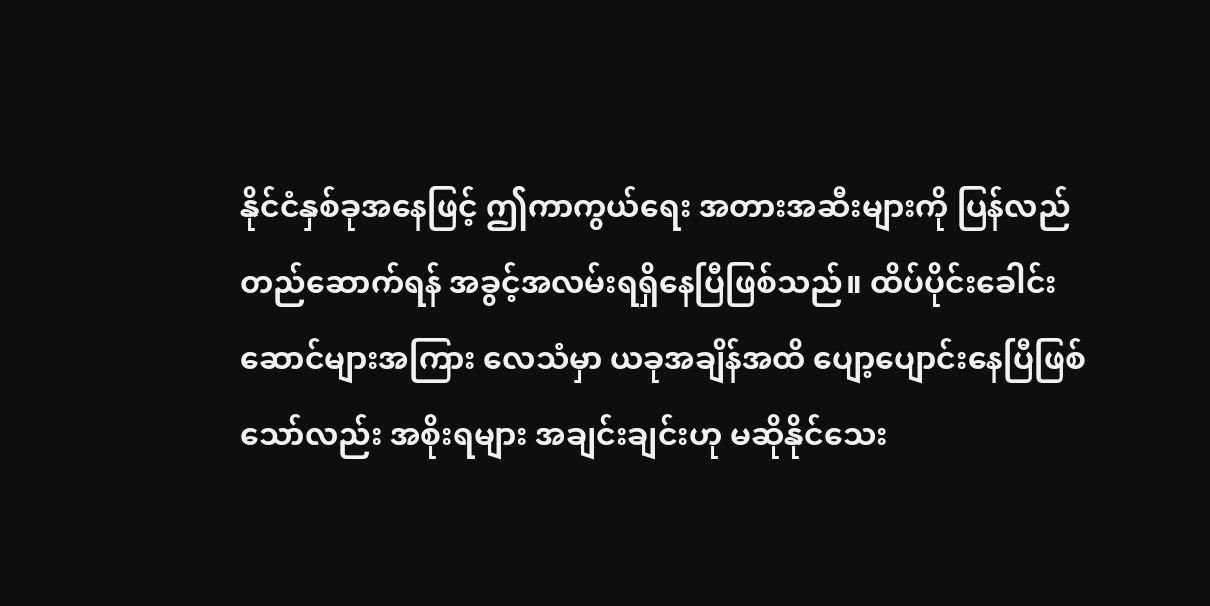နိုင်ငံနှစ်ခုအနေဖြင့် ဤကာကွယ်ရေး အတားအဆီးများကို ပြန်လည် တည်ဆောက်ရန် အခွင့်အလမ်းရရှိနေပြီဖြစ်သည်။ ထိပ်ပိုင်းခေါင်းဆောင်များအကြား လေသံမှာ ယခုအချိန်အထိ ပျော့ပျောင်းနေပြီဖြစ်သော်လည်း အစိုးရများ အချင်းချင်းဟု မဆိုနိုင်သေး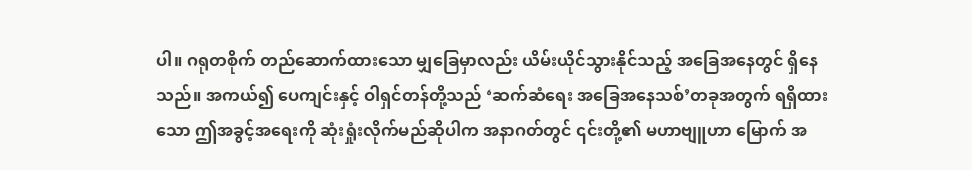ပါ။ ဂရုတစိုက် တည်ဆောက်ထားသော မျှခြေမှာလည်း ယိမ်းယိုင်သွားနိုင်သည့် အခြေအနေတွင် ရှိနေသည်။ အကယ်၍ ပေကျင်းနှင့် ဝါရှင်တန်တို့သည် ‘ဆက်ဆံရေး အခြေအနေသစ်’တခုအတွက် ရရှိထားသော ဤအခွင့်အရေးကို ဆုံးရှုံးလိုက်မည်ဆိုပါက အနာဂတ်တွင် ၎င်းတို့၏ မဟာဗျူဟာ မြောက် အ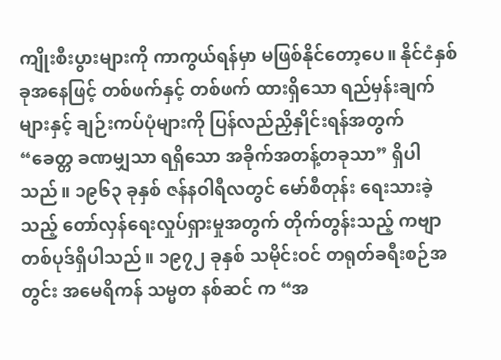ကျိုးစီးပွားများကို ကာကွယ်ရန်မှာ မဖြစ်နိုင်တော့ပေ။ နိုင်ငံနှစ်ခုအနေဖြင့် တစ်ဖက်နှင့် တစ်ဖက် ထားရှိသော ရည်မှန်းချက်များနှင့် ချဉ်းကပ်ပုံများကို ပြန်လည်ညှိနှိုင်းရန်အတွက် “ခေတ္တ ခဏမျှသာ ရရှိသော အခိုက်အတန့်တခုသာ” ရှိပါသည်။ ၁၉၆၃ ခုနှစ် ဇန်နဝါရီလတွင် မော်စီတုန်း ရေးသားခဲ့သည့် တော်လှန်ရေးလှုပ်ရှားမှုအတွက် တိုက်တွန်းသည့် ကဗျာတစ်ပုဒ်ရှိပါသည်။ ၁၉၇၂ ခုနှစ် သမိုင်းဝင် တရုတ်ခရီးစဉ်အတွင်း အမေရိကန် သမ္မတ နစ်ဆင် က “အ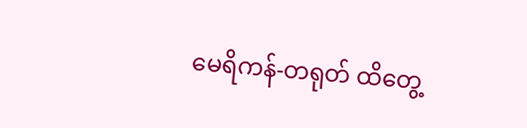မေရိကန်-တရုတ် ထိတွေ့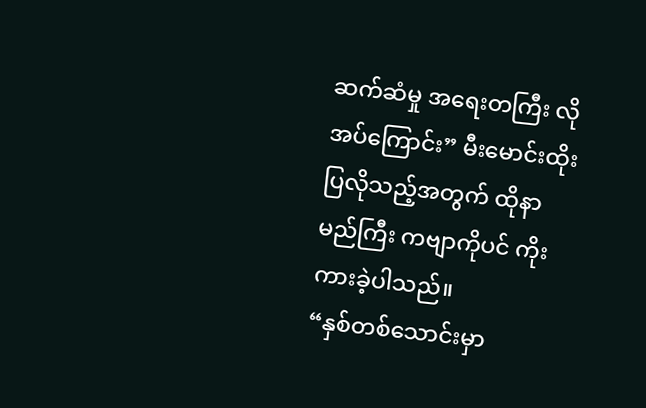ဆက်ဆံမှု အရေးတကြီး လိုအပ်ကြောင်း” မီးမောင်းထိုးပြလိုသည့်အတွက် ထိုနာမည်ကြီး ကဗျာကိုပင် ကိုးကားခဲ့ပါသည်။
“နှစ်တစ်သောင်းမှာ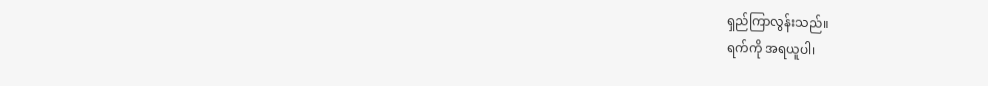ရှည်ကြာလွန်းသည်။
ရက်ကို အရယူပါ၊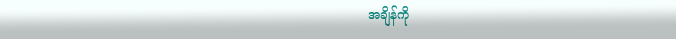အချိန်ကို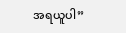အရယူပါ”